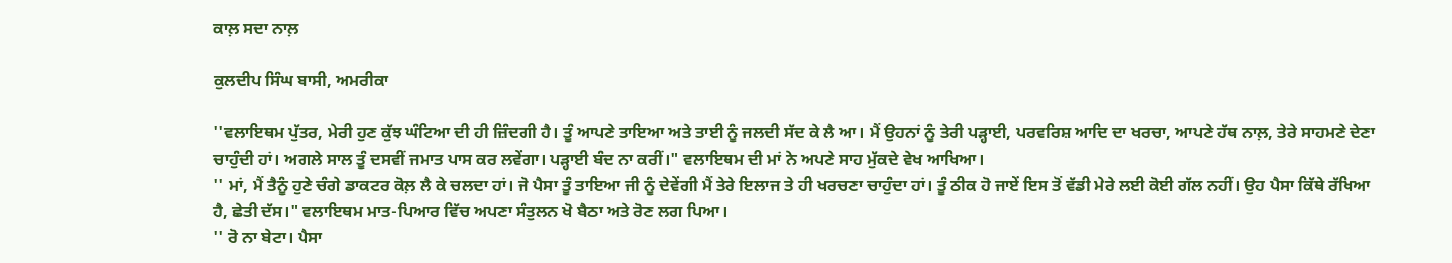ਕਾਲ਼ ਸਦਾ ਨਾਲ਼

ਕੁਲਦੀਪ ਸਿੰਘ ਬਾਸੀ, ਅਮਰੀਕਾ

''ਵਲਾਇਥਮ ਪੁੱਤਰ, ਮੇਰੀ ਹੁਣ ਕੁੱਝ ਘੰਟਿਆ ਦੀ ਹੀ ਜ਼ਿੰਦਗੀ ਹੈ। ਤੂੰ ਆਪਣੇ ਤਾਇਆ ਅਤੇ ਤਾਈ ਨੂੰ ਜਲਦੀ ਸੱਦ ਕੇ ਲੈ ਆ। ਮੈਂ ਉਹਨਾਂ ਨੂੰ ਤੇਰੀ ਪੜ੍ਹਾਈ, ਪਰਵਰਿਸ਼ ਆਦਿ ਦਾ ਖਰਚਾ, ਆਪਣੇ ਹੱਥ ਨਾਲ਼, ਤੇਰੇ ਸਾਹਮਣੇ ਦੇਣਾ ਚਾਹੁੰਦੀ ਹਾਂ। ਅਗਲੇ ਸਾਲ ਤੂੰ ਦਸਵੀਂ ਜਮਾਤ ਪਾਸ ਕਰ ਲਵੇਂਗਾ। ਪੜ੍ਹਾਈ ਬੰਦ ਨਾ ਕਰੀਂ।" ਵਲਾਇਥਮ ਦੀ ਮਾਂ ਨੇ ਅਪਣੇ ਸਾਹ ਮੁੱਕਦੇ ਵੇਖ ਆਖਿਆ।
'' ਮਾਂ, ਮੈਂ ਤੈਨੂੰ ਹੁਣੇ ਚੰਗੇ ਡਾਕਟਰ ਕੋਲ਼ ਲੈ ਕੇ ਚਲਦਾ ਹਾਂ। ਜੋ ਪੈਸਾ ਤੂੰ ਤਾਇਆ ਜੀ ਨੂੰ ਦੇਵੇਂਗੀ ਮੈਂ ਤੇਰੇ ਇਲਾਜ ਤੇ ਹੀ ਖਰਚਣਾ ਚਾਹੁੰਦਾ ਹਾਂ। ਤੂੰ ਠੀਕ ਹੋ ਜਾਏਂ ਇਸ ਤੋਂ ਵੱਡੀ ਮੇਰੇ ਲਈ ਕੋਈ ਗੱਲ ਨਹੀਂ। ਉਹ ਪੈਸਾ ਕਿੱਥੇ ਰੱਖਿਆ ਹੈ, ਛੇਤੀ ਦੱਸ।" ਵਲਾਇਥਮ ਮਾਤ-ਪਿਆਰ ਵਿੱਚ ਅਪਣਾ ਸੰਤੁਲਨ ਖੋ ਬੈਠਾ ਅਤੇ ਰੋਣ ਲਗ ਪਿਆ।
'' ਰੋ ਨਾ ਬੇਟਾ। ਪੈਸਾ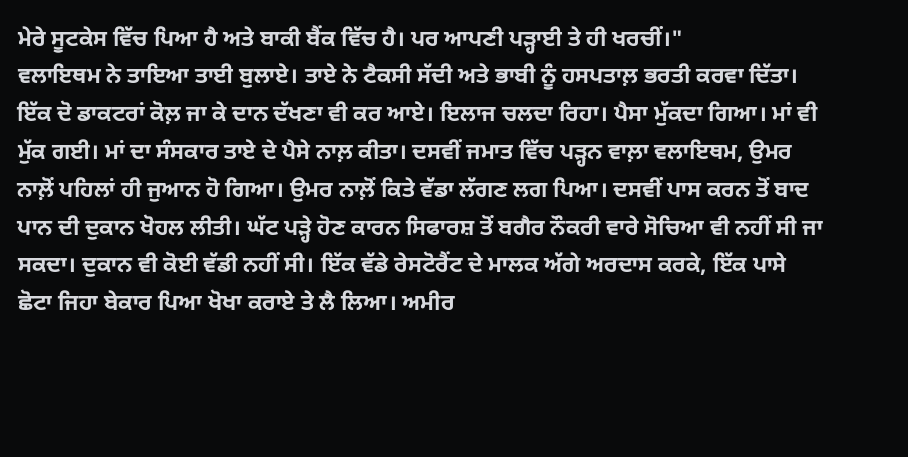ਮੇਰੇ ਸੂਟਕੇਸ ਵਿੱਚ ਪਿਆ ਹੈ ਅਤੇ ਬਾਕੀ ਬੈਂਕ ਵਿੱਚ ਹੈ। ਪਰ ਆਪਣੀ ਪੜ੍ਹਾਈ ਤੇ ਹੀ ਖਰਚੀਂ।"
ਵਲਾਇਥਮ ਨੇ ਤਾਇਆ ਤਾਈ ਬੁਲਾਏ। ਤਾਏ ਨੇ ਟੈਕਸੀ ਸੱਦੀ ਅਤੇ ਭਾਬੀ ਨੂੰ ਹਸਪਤਾਲ਼ ਭਰਤੀ ਕਰਵਾ ਦਿੱਤਾ। ਇੱਕ ਦੋ ਡਾਕਟਰਾਂ ਕੋਲ਼ ਜਾ ਕੇ ਦਾਨ ਦੱਖਣਾ ਵੀ ਕਰ ਆਏ। ਇਲਾਜ ਚਲਦਾ ਰਿਹਾ। ਪੈਸਾ ਮੁੱਕਦਾ ਗਿਆ। ਮਾਂ ਵੀ ਮੁੱਕ ਗਈ। ਮਾਂ ਦਾ ਸੰਸਕਾਰ ਤਾਏ ਦੇ ਪੈਸੇ ਨਾਲ਼ ਕੀਤਾ। ਦਸਵੀਂ ਜਮਾਤ ਵਿੱਚ ਪੜ੍ਹਨ ਵਾਲ਼ਾ ਵਲਾਇਥਮ, ਉਮਰ ਨਾਲ਼ੋਂ ਪਹਿਲਾਂ ਹੀ ਜੁਆਨ ਹੋ ਗਿਆ। ਉਮਰ ਨਾਲ਼ੋਂ ਕਿਤੇ ਵੱਡਾ ਲੱਗਣ ਲਗ ਪਿਆ। ਦਸਵੀਂ ਪਾਸ ਕਰਨ ਤੋਂ ਬਾਦ ਪਾਨ ਦੀ ਦੁਕਾਨ ਖੋਹਲ ਲੀਤੀ। ਘੱਟ ਪੜ੍ਹੇ ਹੋਣ ਕਾਰਨ ਸਿਫਾਰਸ਼ ਤੋਂ ਬਗੈਰ ਨੌਕਰੀ ਵਾਰੇ ਸੋਚਿਆ ਵੀ ਨਹੀਂ ਸੀ ਜਾ ਸਕਦਾ। ਦੁਕਾਨ ਵੀ ਕੋਈ ਵੱਡੀ ਨਹੀਂ ਸੀ। ਇੱਕ ਵੱਡੇ ਰੇਸਟੋਰੈਂਟ ਦੇ ਮਾਲਕ ਅੱਗੇ ਅਰਦਾਸ ਕਰਕੇ, ਇੱਕ ਪਾਸੇ ਛੋਟਾ ਜਿਹਾ ਬੇਕਾਰ ਪਿਆ ਖੋਖਾ ਕਰਾਏ ਤੇ ਲੈ ਲਿਆ। ਅਮੀਰ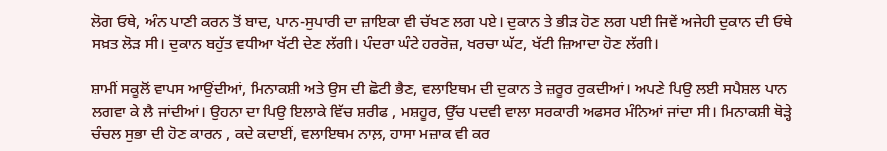ਲੋਗ ਓਥੇ, ਅੰਨ ਪਾਣੀ ਕਰਨ ਤੋਂ ਬਾਦ, ਪਾਨ-ਸੁਪਾਰੀ ਦਾ ਜ਼ਾਇਕਾ ਵੀ ਚੱਖਣ ਲਗ ਪਏ। ਦੁਕਾਨ ਤੇ ਭੀੜ ਹੋਣ ਲਗ ਪਈ ਜਿਵੇਂ ਅਜੇਹੀ ਦੁਕਾਨ ਦੀ ਓਥੇ ਸਖ਼ਤ ਲੋੜ ਸੀ। ਦੁਕਾਨ ਬਹੁੱਤ ਵਧੀਆ ਖੱਟੀ ਦੇਣ ਲੱਗੀ। ਪੰਦਰਾ ਘੰਟੇ ਹਰਰੋਜ਼, ਖਰਚਾ ਘੱਟ, ਖੱਟੀ ਜ਼ਿਆਦਾ ਹੋਣ ਲੱਗੀ।

ਸ਼ਾਮੀਂ ਸਕੂਲੋਂ ਵਾਪਸ ਆਉਂਦੀਆਂ, ਮਿਨਾਕਸ਼ੀ ਅਤੇ ਉਸ ਦੀ ਛੋਟੀ ਭੈਣ, ਵਲਾਇਥਮ ਦੀ ਦੁਕਾਨ ਤੇ ਜ਼ਰੂਰ ਰੁਕਦੀਆਂ। ਅਪਣੇ ਪਿਉ ਲਈ ਸਪੈਸ਼ਲ ਪਾਨ ਲਗਵਾ ਕੇ ਲੈ ਜਾਂਦੀਆਂ। ਉਹਨਾ ਦਾ ਪਿਉ ਇਲਾਕੇ ਵਿੱਚ ਸ਼ਰੀਫ , ਮਸ਼ਹੂਰ, ਉੱਚ ਪਦਵੀ ਵਾਲਾ ਸਰਕਾਰੀ ਅਫਸਰ ਮੰਨਿਆਂ ਜਾਂਦਾ ਸੀ। ਮਿਨਾਕਸ਼ੀ ਥੋੜ੍ਹੇ ਚੰਚਲ ਸੁਭਾ ਦੀ ਹੋਣ ਕਾਰਨ , ਕਦੇ ਕਦਾਈਂ, ਵਲਾਇਥਮ ਨਾਲ਼, ਹਾਸਾ ਮਜ਼ਾਕ ਵੀ ਕਰ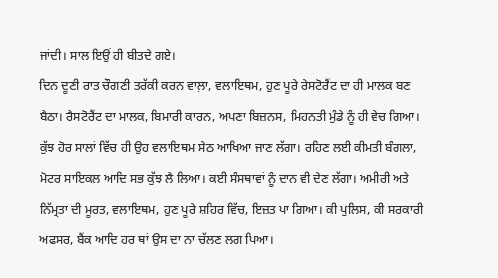ਜਾਂਦੀ। ਸਾਲ ਇਉਂ ਹੀ ਬੀਤਦੇ ਗਏ।
ਦਿਨ ਦੂਣੀ ਰਾਤ ਚੌਗਣੀ ਤਰੱਕੀ ਕਰਨ ਵਾਲ਼ਾ, ਵਲਾਇਥਮ, ਹੁਣ ਪੂਰੇ ਰੇਸਟੋਰੈਂਟ ਦਾ ਹੀ ਮਾਲਕ ਬਣ ਬੈਠਾ। ਰੈਸਟੋਰੈਂਟ ਦਾ ਮਾਲਕ, ਬਿਮਾਰੀ ਕਾਰਨ, ਅਪਣਾ ਬਿਜ਼ਨਸ, ਮਿਹਨਤੀ ਮੁੰਡੇ ਨੂੰ ਹੀ ਵੇਚ ਗਿਆ। ਕੁੱਝ ਹੋਰ ਸਾਲਾਂ ਵਿੱਚ ਹੀ ਉਹ ਵਲਾਇਥਮ ਸੇਠ ਆਖਿਆ ਜਾਣ ਲੱਗਾ। ਰਹਿਣ ਲਈ ਕੀਮਤੀ ਬੰਗਲਾ, ਮੋਟਰ ਸਾਇਕਲ ਆਦਿ ਸਭ ਕੁੱਝ ਲੈ ਲਿਆ। ਕਈ ਸੰਸਥਾਵਾਂ ਨੂੰ ਦਾਨ ਵੀ ਦੇਣ ਲੱਗਾ। ਅਮੀਰੀ ਅਤੇ ਨਿੱਮ੍ਰਤਾ ਦੀ ਮੂਰਤ, ਵਲਾਇਥਮ, ਹੁਣ ਪੂਰੇ ਸ਼ਹਿਰ ਵਿੱਚ, ਇਜ਼ਤ ਪਾ ਗਿਆ। ਕੀ ਪੁਲਿਸ, ਕੀ ਸਰਕਾਰੀ ਅਫਸਰ, ਬੈਂਕ ਆਦਿ ਹਰ ਥਾਂ ਉਸ ਦਾ ਨਾ ਚੱਲਣ ਲਗ ਪਿਆ।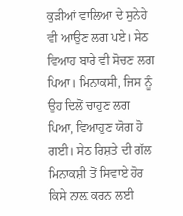ਕੁੜੀਆਂ ਵਾਲਿਆ ਦੇ ਸੁਨੇਹੇ ਵੀ ਆਉਣ ਲਗ ਪਏ। ਸੇਠ ਵਿਆਹ ਬਾਰੇ ਵੀ ਸੋਚਣ ਲਗ ਪਿਆ। ਮਿਨਾਕਸੀ, ਜਿਸ ਨੂੰ ਉਹ ਦਿਲੋਂ ਚਾਹੁਣ ਲਗ ਪਿਆ, ਵਿਆਹੁਣ ਯੋਗ ਹੋ ਗਈ। ਸੇਠ ਰਿਸ਼ਤੇ ਦੀ ਗੱਲ ਮਿਨਾਕਸ਼ੀ ਤੋਂ ਸਿਵਾਏ ਹੋਰ ਕਿਸੇ ਨਾਲ਼ ਕਰਨ ਲਈ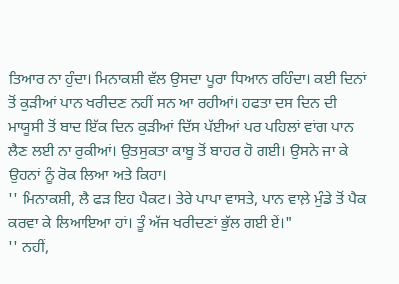ਤਿਆਰ ਨਾ ਹੁੰਦਾ। ਮਿਨਾਕਸ਼ੀ ਵੱਲ ਉਸਦਾ ਪੂਰਾ ਧਿਆਨ ਰਹਿੰਦਾ। ਕਈ ਦਿਨਾਂ ਤੋਂ ਕੁੜੀਆਂ ਪਾਨ ਖਰੀਦਣ ਨਹੀਂ ਸਨ ਆ ਰਹੀਆਂ। ਹਫਤਾ ਦਸ ਦਿਨ ਦੀ ਮਾਯੂਸੀ ਤੋਂ ਬਾਦ ਇੱਕ ਦਿਨ ਕੁੜੀਆਂ ਦਿੱਸ ਪੱਈਆਂ ਪਰ ਪਹਿਲਾਂ ਵਾਂਗ ਪਾਨ ਲੈਣ ਲਈ ਨਾ ਰੁਕੀਆਂ। ਉਤਸੁਕਤਾ ਕਾਬੂ ਤੋਂ ਬਾਹਰ ਹੋ ਗਈ। ਉਸਨੇ ਜਾ ਕੇ ਉਹਨਾਂ ਨੂੰ ਰੋਕ ਲਿਆ ਅਤੇ ਕਿਹਾ।
'' ਮਿਨਾਕਸ਼ੀ, ਲੈ ਫੜ ਇਹ ਪੈਕਟ। ਤੇਰੇ ਪਾਪਾ ਵਾਸਤੇ, ਪਾਨ ਵਾਲ਼ੇ ਮੁੰਡੇ ਤੋਂ ਪੈਕ ਕਰਵਾ ਕੇ ਲਿਆਇਆ ਹਾਂ। ਤੂੰ ਅੱਜ ਖਰੀਦਣਾਂ ਭੁੱਲ ਗਈ ਏਂ।"
'' ਨਹੀਂ,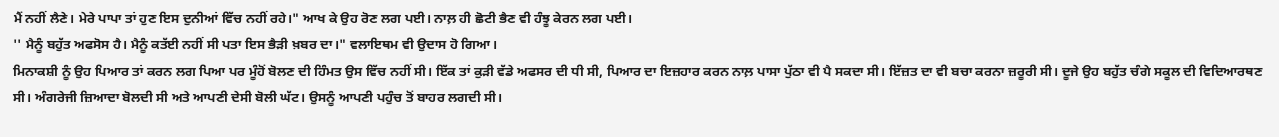ਮੈਂ ਨਹੀਂ ਲੈਣੇ। ਮੇਰੇ ਪਾਪਾ ਤਾਂ ਹੁਣ ਇਸ ਦੁਨੀਆਂ ਵਿੱਚ ਨਹੀਂ ਰਹੇ।" ਆਖ ਕੇ ਉਹ ਰੋਣ ਲਗ ਪਈ। ਨਾਲ਼ ਹੀ ਛੋਟੀ ਭੈਣ ਵੀ ਹੰਝੂ ਕੇਰਨ ਲਗ ਪਈ।
'' ਮੈਨੂੰ ਬਹੁੱਤ ਅਫਸੋਸ ਹੈ। ਮੈਨੂੰ ਕਤੱਈ ਨਹੀਂ ਸੀ ਪਤਾ ਇਸ ਭੈੜੀ ਖ਼ਬਰ ਦਾ।" ਵਲਾਇਥਮ ਵੀ ਉਦਾਸ ਹੋ ਗਿਆ।
ਮਿਨਾਕਸ਼ੀ ਨੂੰ ਉਹ ਪਿਆਰ ਤਾਂ ਕਰਨ ਲਗ ਪਿਆ ਪਰ ਮੂੰਹੋਂ ਬੋਲਣ ਦੀ ਹਿੰਮਤ ਉਸ ਵਿੱਚ ਨਹੀਂ ਸੀ। ਇੱਕ ਤਾਂ ਕੁੜੀ ਵੱਡੇ ਅਫਸਰ ਦੀ ਧੀ ਸੀ, ਪਿਆਰ ਦਾ ਇਜ਼ਹਾਰ ਕਰਨ ਨਾਲ਼ ਪਾਸਾ ਪੁੱਠਾ ਵੀ ਪੈ ਸਕਦਾ ਸੀ। ਇੱਜ਼ਤ ਦਾ ਵੀ ਬਚਾ ਕਰਨਾ ਜ਼ਰੂਰੀ ਸੀ। ਦੂਜੇ ਉਹ ਬਹੁੱਤ ਚੰਗੇ ਸਕੂਲ ਦੀ ਵਿਦਿਆਰਥਣ ਸੀ। ਅੰਗਰੇਜੀ ਜ਼ਿਆਦਾ ਬੋਲਦੀ ਸੀ ਅਤੇ ਆਪਣੀ ਦੇਸੀ ਬੋਲੀ ਘੱਟ। ਉਸਨੂੰ ਆਪਣੀ ਪਹੁੰਚ ਤੋਂ ਬਾਹਰ ਲਗਦੀ ਸੀ।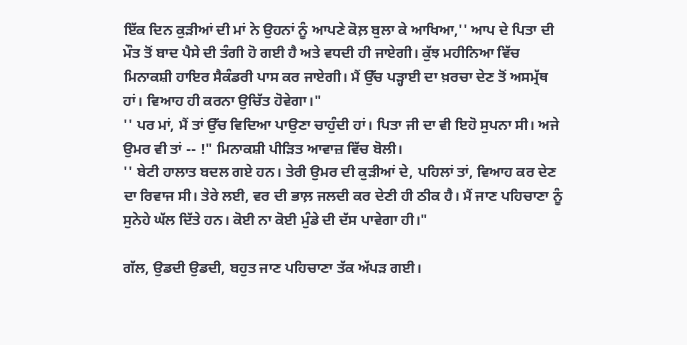ਇੱਕ ਦਿਨ ਕੁੜੀਆਂ ਦੀ ਮਾਂ ਨੇ ਉਹਨਾਂ ਨੂੰ ਆਪਣੇ ਕੋਲ਼ ਬੁਲਾ ਕੇ ਆਖਿਆ,'' ਆਪ ਦੇ ਪਿਤਾ ਦੀ ਮੌਤ ਤੋਂ ਬਾਦ ਪੈਸੇ ਦੀ ਤੰਗੀ ਹੋ ਗਈ ਹੈ ਅਤੇ ਵਧਦੀ ਹੀ ਜਾਏਗੀ। ਕੁੱਝ ਮਹੀਨਿਆ ਵਿੱਚ ਮਿਨਾਕਸ਼ੀ ਹਾਇਰ ਸੈਕੰਡਰੀ ਪਾਸ ਕਰ ਜਾਏਗੀ। ਮੈਂ ਉੱਚ ਪੜ੍ਹਾਈ ਦਾ ਖ਼ਰਚਾ ਦੇਣ ਤੋਂ ਅਸਮ੍ਰੱਥ ਹਾਂ। ਵਿਆਹ ਹੀ ਕਰਨਾ ਉਚਿੱਤ ਹੋਵੇਗਾ।"
'' ਪਰ ਮਾਂ, ਮੈਂ ਤਾਂ ਉੱਚ ਵਿਦਿਆ ਪਾਉਣਾ ਚਾਹੁੰਦੀ ਹਾਂ। ਪਿਤਾ ਜੀ ਦਾ ਵੀ ਇਹੋ ਸੁਪਨਾ ਸੀ। ਅਜੇ ਉਮਰ ਵੀ ਤਾਂ -- !" ਮਿਨਾਕਸ਼ੀ ਪੀੜਿਤ ਆਵਾਜ਼ ਵਿੱਚ ਬੋਲੀ।
'' ਬੇਟੀ ਹਾਲਾਤ ਬਦਲ ਗਏ ਹਨ। ਤੇਰੀ ਉਮਰ ਦੀ ਕੁੜੀਆਂ ਦੇ, ਪਹਿਲਾਂ ਤਾਂ, ਵਿਆਹ ਕਰ ਦੇਣ ਦਾ ਰਿਵਾਜ ਸੀ। ਤੇਰੇ ਲਈ, ਵਰ ਦੀ ਭਾਲ਼ ਜਲਦੀ ਕਰ ਦੇਣੀ ਹੀ ਠੀਕ ਹੈ। ਮੈਂ ਜਾਣ ਪਹਿਚਾਣਾ ਨੂੰ ਸੁਨੇਹੇ ਘੱਲ ਦਿੱਤੇ ਹਨ। ਕੋਈ ਨਾ ਕੋਈ ਮੁੰਡੇ ਦੀ ਦੱਸ ਪਾਵੇਗਾ ਹੀ।"

ਗੱਲ, ਉਡਦੀ ਉਡਦੀ, ਬਹੁਤ ਜਾਣ ਪਹਿਚਾਣਾ ਤੱਕ ਅੱਪੜ ਗਈ।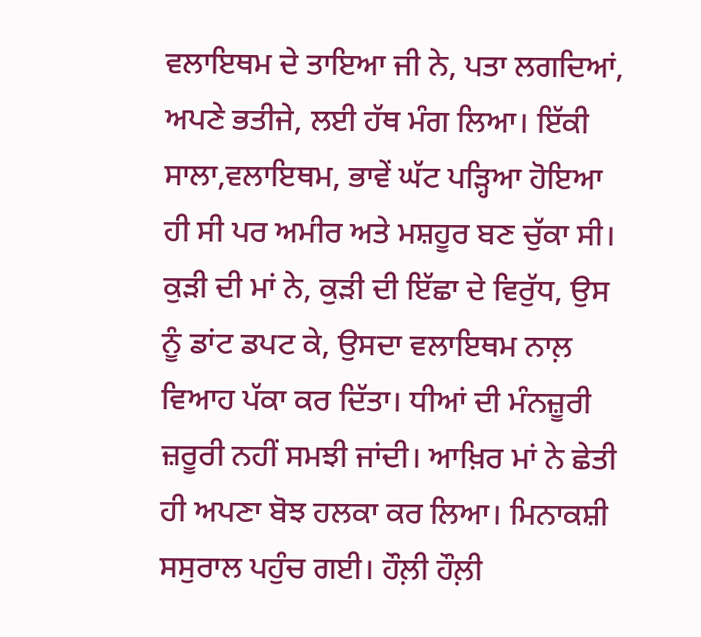ਵਲਾਇਥਮ ਦੇ ਤਾਇਆ ਜੀ ਨੇ, ਪਤਾ ਲਗਦਿਆਂ, ਅਪਣੇ ਭਤੀਜੇ, ਲਈ ਹੱਥ ਮੰਗ ਲਿਆ। ਇੱਕੀ ਸਾਲਾ,ਵਲਾਇਥਮ, ਭਾਵੇਂ ਘੱਟ ਪੜ੍ਹਿਆ ਹੋਇਆ ਹੀ ਸੀ ਪਰ ਅਮੀਰ ਅਤੇ ਮਸ਼ਹੂਰ ਬਣ ਚੁੱਕਾ ਸੀ। ਕੁੜੀ ਦੀ ਮਾਂ ਨੇ, ਕੁੜੀ ਦੀ ਇੱਛਾ ਦੇ ਵਿਰੁੱਧ, ਉਸ ਨੂੰ ਡਾਂਟ ਡਪਟ ਕੇ, ਉਸਦਾ ਵਲਾਇਥਮ ਨਾਲ਼ ਵਿਆਹ ਪੱਕਾ ਕਰ ਦਿੱਤਾ। ਧੀਆਂ ਦੀ ਮੰਨਜ਼ੂਰੀ ਜ਼ਰੂਰੀ ਨਹੀਂ ਸਮਝੀ ਜਾਂਦੀ। ਆਖ਼ਿਰ ਮਾਂ ਨੇ ਛੇਤੀ ਹੀ ਅਪਣਾ ਬੋਝ ਹਲਕਾ ਕਰ ਲਿਆ। ਮਿਨਾਕਸ਼ੀ ਸਸੁਰਾਲ ਪਹੁੰਚ ਗਈ। ਹੌਲ਼ੀ ਹੌਲ਼ੀ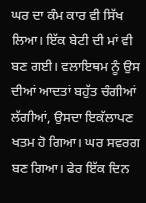ਘਰ ਦਾ ਕੰਮ ਕਾਰ ਵੀ ਸਿੱਖ ਲਿਆ। ਇੱਕ ਬੇਟੀ ਦੀ ਮਾਂ ਵੀ ਬਣ ਗਈ। ਵਲਾਇਥਮ ਨੂੰ ਉਸ ਦੀਆਂ ਆਦਤਾਂ ਬਹੁੱਤ ਚੰਗੀਆਂ ਲੱਗੀਆਂ, ਉਸਦਾ ਇਕੱਲਾਪਣ ਖਤਮ ਹੋ ਗਿਆ। ਘਰ ਸਵਰਗ ਬਣ ਗਿਆ। ਫੇਰ ਇੱਕ ਦਿਨ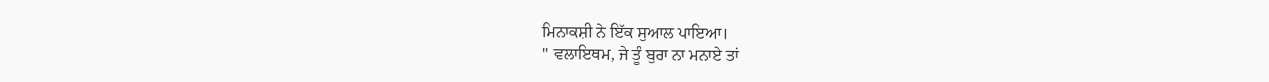ਮਿਨਾਕਸ਼ੀ ਨੇ ਇੱਕ ਸੁਆਲ ਪਾਇਆ।
'' ਵਲਾਇਥਮ, ਜੇ ਤੂੰ ਬੁਰਾ ਨਾ ਮਨਾਏ ਤਾਂ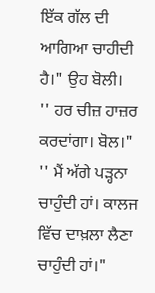ਇੱਕ ਗੱਲ ਦੀ ਆਗਿਆ ਚਾਹੀਦੀ ਹੈ।" ਉਹ ਬੋਲੀ।
'' ਹਰ ਚੀਜ਼ ਹਾਜ਼ਰ ਕਰਦਾਂਗਾ। ਬੋਲ।"
'' ਮੈਂ ਅੱਗੇ ਪੜ੍ਹਨਾ ਚਾਹੁੰਦੀ ਹਾਂ। ਕਾਲਜ ਵਿੱਚ ਦਾਖ਼ਲਾ ਲੈਣਾ ਚਾਹੁੰਦੀ ਹਾਂ।"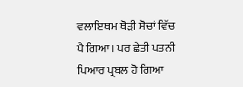ਵਲਾਇਥਮ ਥੋੜੀ ਸੋਚਾਂ ਵਿੱਚ ਪੈ ਗਿਆ। ਪਰ ਛੇਤੀ ਪਤਨੀ ਪਿਆਰ ਪ੍ਰਬਲ ਹੋ ਗਿਆ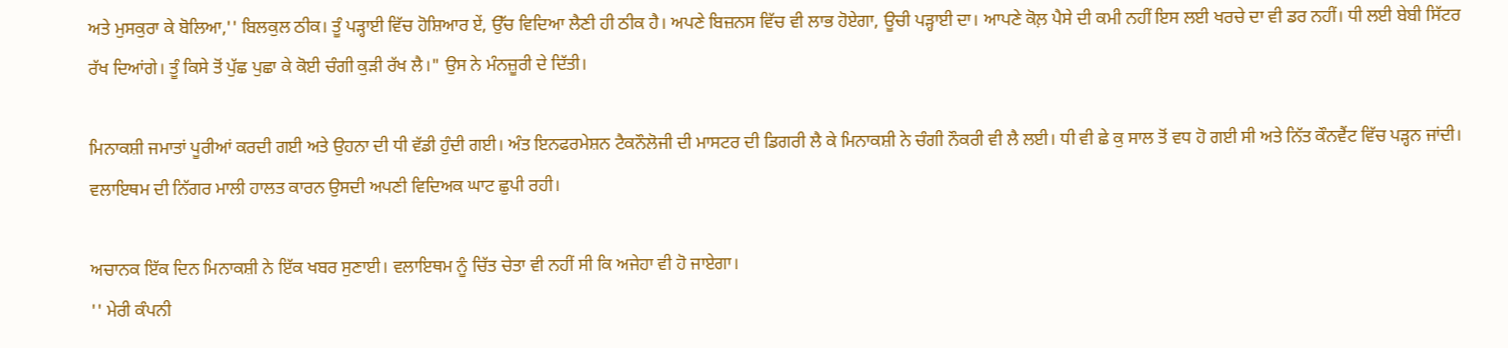ਅਤੇ ਮੁਸਕੁਰਾ ਕੇ ਬੋਲਿਆ,'' ਬਿਲਕੁਲ ਠੀਕ। ਤੂੰ ਪੜ੍ਹਾਈ ਵਿੱਚ ਹੋਸ਼ਿਆਰ ਏਂ, ਉੱਚ ਵਿਦਿਆ ਲੈਣੀ ਹੀ ਠੀਕ ਹੈ। ਅਪਣੇ ਬਿਜ਼ਨਸ ਵਿੱਚ ਵੀ ਲਾਭ ਹੋਏਗਾ, ਊਚੀ ਪੜ੍ਹਾਈ ਦਾ। ਆਪਣੇ ਕੋਲ਼ ਪੈਸੇ ਦੀ ਕਮੀ ਨਹੀਂ ਇਸ ਲਈ ਖਰਚੇ ਦਾ ਵੀ ਡਰ ਨਹੀਂ। ਧੀ ਲਈ ਬੇਬੀ ਸਿੱਟਰ ਰੱਖ ਦਿਆਂਗੇ। ਤੂੰ ਕਿਸੇ ਤੋਂ ਪੁੱਛ ਪੁਛਾ ਕੇ ਕੋਈ ਚੰਗੀ ਕੁੜੀ ਰੱਖ ਲੈ।" ਉਸ ਨੇ ਮੰਨਜ਼ੂਰੀ ਦੇ ਦਿੱਤੀ।

ਮਿਨਾਕਸ਼ੀ ਜਮਾਤਾਂ ਪੂਰੀਆਂ ਕਰਦੀ ਗਈ ਅਤੇ ਉਹਨਾ ਦੀ ਧੀ ਵੱਡੀ ਹੁੰਦੀ ਗਈ। ਅੰਤ ਇਨਫਰਮੇਸ਼ਨ ਟੈਕਨੌਲੋਜੀ ਦੀ ਮਾਸਟਰ ਦੀ ਡਿਗਰੀ ਲੈ ਕੇ ਮਿਨਾਕਸ਼ੀ ਨੇ ਚੰਗੀ ਨੌਕਰੀ ਵੀ ਲੈ ਲਈ। ਧੀ ਵੀ ਛੇ ਕੁ ਸਾਲ ਤੋਂ ਵਧ ਹੋ ਗਈ ਸੀ ਅਤੇ ਨਿੱਤ ਕੌਨਵੈਂਟ ਵਿੱਚ ਪੜ੍ਹਨ ਜਾਂਦੀ। ਵਲਾਇਥਮ ਦੀ ਨਿੱਗਰ ਮਾਲੀ ਹਾਲਤ ਕਾਰਨ ਉਸਦੀ ਅਪਣੀ ਵਿਦਿਅਕ ਘਾਟ ਛੁਪੀ ਰਹੀ।

ਅਚਾਨਕ ਇੱਕ ਦਿਨ ਮਿਨਾਕਸ਼ੀ ਨੇ ਇੱਕ ਖਬਰ ਸੁਣਾਈ। ਵਲਾਇਥਮ ਨੂੰ ਚਿੱਤ ਚੇਤਾ ਵੀ ਨਹੀਂ ਸੀ ਕਿ ਅਜੇਹਾ ਵੀ ਹੋ ਜਾਏਗਾ।
'' ਮੇਰੀ ਕੰਪਨੀ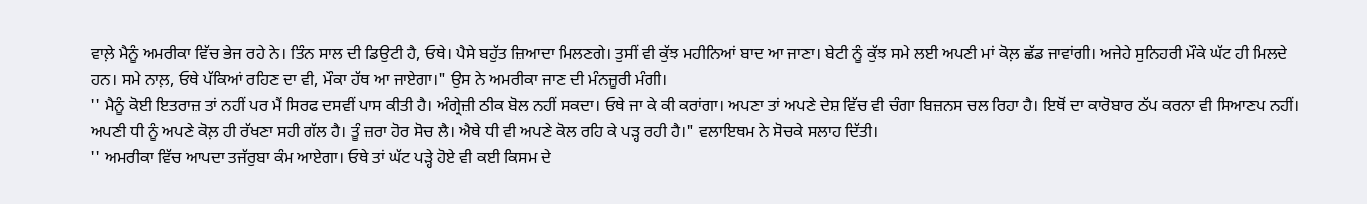ਵਾਲ਼ੇ ਮੈਨੂੰ ਅਮਰੀਕਾ ਵਿੱਚ ਭੇਜ ਰਹੇ ਨੇ। ਤਿੰਨ ਸਾਲ ਦੀ ਡਿਉਟੀ ਹੈ, ਓਥੇ। ਪੈਸੇ ਬਹੁੱਤ ਜ਼ਿਆਦਾ ਮਿਲਣਗੇ। ਤੁਸੀਂ ਵੀ ਕੁੱਝ ਮਹੀਨਿਆਂ ਬਾਦ ਆ ਜਾਣਾ। ਬੇਟੀ ਨੂੰ ਕੁੱਝ ਸਮੇ ਲਈ ਅਪਣੀ ਮਾਂ ਕੋਲ਼ ਛੱਡ ਜਾਵਾਂਗੀ। ਅਜੇਹੇ ਸੁਨਿਹਰੀ ਮੌਕੇ ਘੱਟ ਹੀ ਮਿਲਦੇ ਹਨ। ਸਮੇ ਨਾਲ਼, ਓਥੇ ਪੱਕਿਆਂ ਰਹਿਣ ਦਾ ਵੀ, ਮੌਕਾ ਹੱਥ ਆ ਜਾਏਗਾ।" ਉਸ ਨੇ ਅਮਰੀਕਾ ਜਾਣ ਦੀ ਮੰਨਜ਼ੂਰੀ ਮੰਗੀ।
'' ਮੈਨੂੰ ਕੋਈ ਇਤਰਾਜ਼ ਤਾਂ ਨਹੀਂ ਪਰ ਮੈਂ ਸਿਰਫ ਦਸਵੀਂ ਪਾਸ ਕੀਤੀ ਹੈ। ਅੰਗ੍ਰੇਜ਼ੀ ਠੀਕ ਬੋਲ ਨਹੀਂ ਸਕਦਾ। ਓਥੇ ਜਾ ਕੇ ਕੀ ਕਰਾਂਗਾ। ਅਪਣਾ ਤਾਂ ਅਪਣੇ ਦੇਸ਼ ਵਿੱਚ ਵੀ ਚੰਗਾ ਬਿਜ਼ਨਸ ਚਲ ਰਿਹਾ ਹੈ। ਇਥੋਂ ਦਾ ਕਾਰੋਬਾਰ ਠੱਪ ਕਰਨਾ ਵੀ ਸਿਆਣਪ ਨਹੀਂ। ਅਪਣੀ ਧੀ ਨੂੰ ਅਪਣੇ ਕੋਲ਼ ਹੀ ਰੱਖਣਾ ਸਹੀ ਗੱਲ ਹੈ। ਤੂੰ ਜ਼ਰਾ ਹੋਰ ਸੋਚ ਲੈ। ਐਥੇ ਧੀ ਵੀ ਅਪਣੇ ਕੋਲ ਰਹਿ ਕੇ ਪੜ੍ਹ ਰਹੀ ਹੈ।" ਵਲਾਇਥਮ ਨੇ ਸੋਚਕੇ ਸਲਾਹ ਦਿੱਤੀ।
'' ਅਮਰੀਕਾ ਵਿੱਚ ਆਪਦਾ ਤਜੱਰੁਬਾ ਕੰਮ ਆਏਗਾ। ਓਥੇ ਤਾਂ ਘੱਟ ਪੜ੍ਹੇ ਹੋਏ ਵੀ ਕਈ ਕਿਸਮ ਦੇ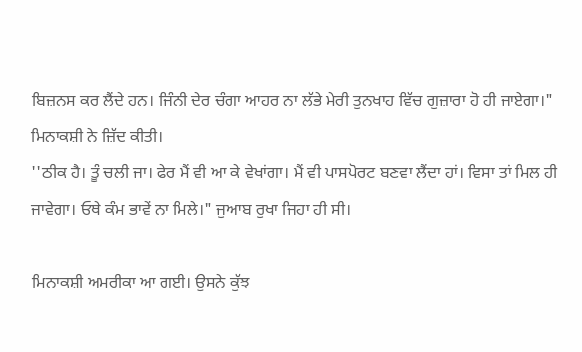ਬਿਜ਼ਨਸ ਕਰ ਲੈਂਦੇ ਹਨ। ਜਿੰਨੀ ਦੇਰ ਚੰਗਾ ਆਹਰ ਨਾ ਲੱਭੇ ਮੇਰੀ ਤੁਨਖਾਹ ਵਿੱਚ ਗੁਜ਼ਾਰਾ ਹੋ ਹੀ ਜਾਏਗਾ।" ਮਿਨਾਕਸ਼ੀ ਨੇ ਜ਼ਿੱਦ ਕੀਤੀ।
''ਠੀਕ ਹੈ। ਤੂੰ ਚਲੀ ਜਾ। ਫੇਰ ਮੈਂ ਵੀ ਆ ਕੇ ਵੇਖਾਂਗਾ। ਮੈਂ ਵੀ ਪਾਸਪੋਰਟ ਬਣਵਾ ਲੈਂਦਾ ਹਾਂ। ਵਿਸਾ ਤਾਂ ਮਿਲ ਹੀ ਜਾਵੇਗਾ। ਓਥੇ ਕੰਮ ਭਾਵੇਂ ਨਾ ਮਿਲੇ।" ਜੁਆਬ ਰੁਖਾ ਜਿਹਾ ਹੀ ਸੀ।

ਮਿਨਾਕਸ਼ੀ ਅਮਰੀਕਾ ਆ ਗਈ। ਉਸਨੇ ਕੁੱਝ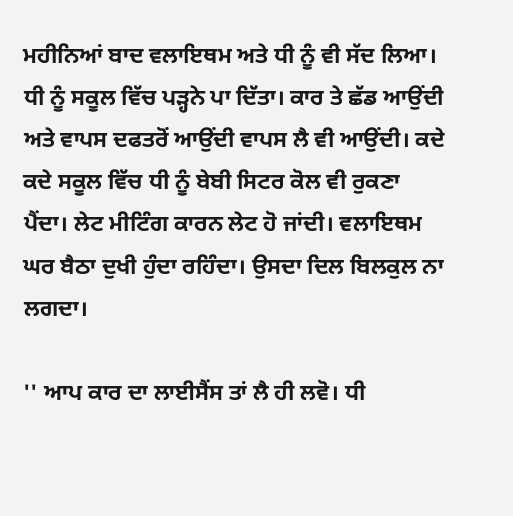ਮਹੀਨਿਆਂ ਬਾਦ ਵਲਾਇਥਮ ਅਤੇ ਧੀ ਨੂੰ ਵੀ ਸੱਦ ਲਿਆ। ਧੀ ਨੂੰ ਸਕੂਲ ਵਿੱਚ ਪੜ੍ਹਨੇ ਪਾ ਦਿੱਤਾ। ਕਾਰ ਤੇ ਛੱਡ ਆਉਂਦੀ ਅਤੇ ਵਾਪਸ ਦਫਤਰੋਂ ਆਉਂਦੀ ਵਾਪਸ ਲੈ ਵੀ ਆਉਂਦੀ। ਕਦੇ ਕਦੇ ਸਕੂਲ ਵਿੱਚ ਧੀ ਨੂੰ ਬੇਬੀ ਸਿਟਰ ਕੋਲ ਵੀ ਰੁਕਣਾ ਪੈਂਦਾ। ਲੇਟ ਮੀਟਿੰਗ ਕਾਰਨ ਲੇਟ ਹੋ ਜਾਂਦੀ। ਵਲਾਇਥਮ ਘਰ ਬੈਠਾ ਦੁਖੀ ਹੁੰਦਾ ਰਹਿੰਦਾ। ਉਸਦਾ ਦਿਲ ਬਿਲਕੁਲ ਨਾ ਲਗਦਾ।

'' ਆਪ ਕਾਰ ਦਾ ਲਾਈਸੈਂਸ ਤਾਂ ਲੈ ਹੀ ਲਵੋ। ਧੀ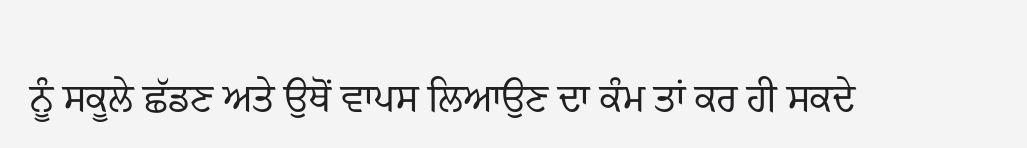ਨੂੰ ਸਕੂਲੇ ਛੱਡਣ ਅਤੇ ਉਥੋਂ ਵਾਪਸ ਲਿਆਉਣ ਦਾ ਕੰਮ ਤਾਂ ਕਰ ਹੀ ਸਕਦੇ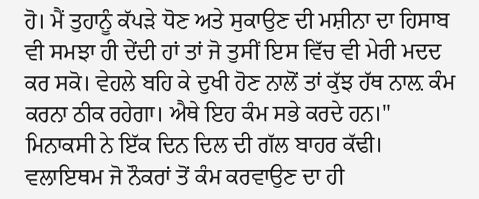ਹੋ। ਮੈਂ ਤੁਹਾਨੂੰ ਕੱਪੜੇ ਧੋਣ ਅਤੇ ਸੁਕਾਉਣ ਦੀ ਮਸ਼ੀਨਾ ਦਾ ਹਿਸਾਬ ਵੀ ਸਮਝਾ ਹੀ ਦੇਂਦੀ ਹਾਂ ਤਾਂ ਜੋ ਤੁਸੀਂ ਇਸ ਵਿੱਚ ਵੀ ਮੇਰੀ ਮਦਦ ਕਰ ਸਕੋ। ਵੇਹਲੇ ਬਹਿ ਕੇ ਦੁਖੀ ਹੋਣ ਨਾਲੋਂ ਤਾਂ ਕੁੱਝ ਹੱਥ ਨਾਲ਼ ਕੰਮ ਕਰਨਾ ਠੀਕ ਰਹੇਗਾ। ਐਥੇ ਇਹ ਕੰਮ ਸਭੇ ਕਰਦੇ ਹਨ।" ਮਿਨਾਕਸੀ ਨੇ ਇੱਕ ਦਿਨ ਦਿਲ ਦੀ ਗੱਲ ਬਾਹਰ ਕੱਢੀ।
ਵਲਾਇਥਮ ਜੋ ਨੌਕਰਾਂ ਤੋਂ ਕੰਮ ਕਰਵਾਉਣ ਦਾ ਹੀ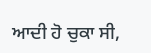ਆਦੀ ਹੋ ਚੁਕਾ ਸੀ,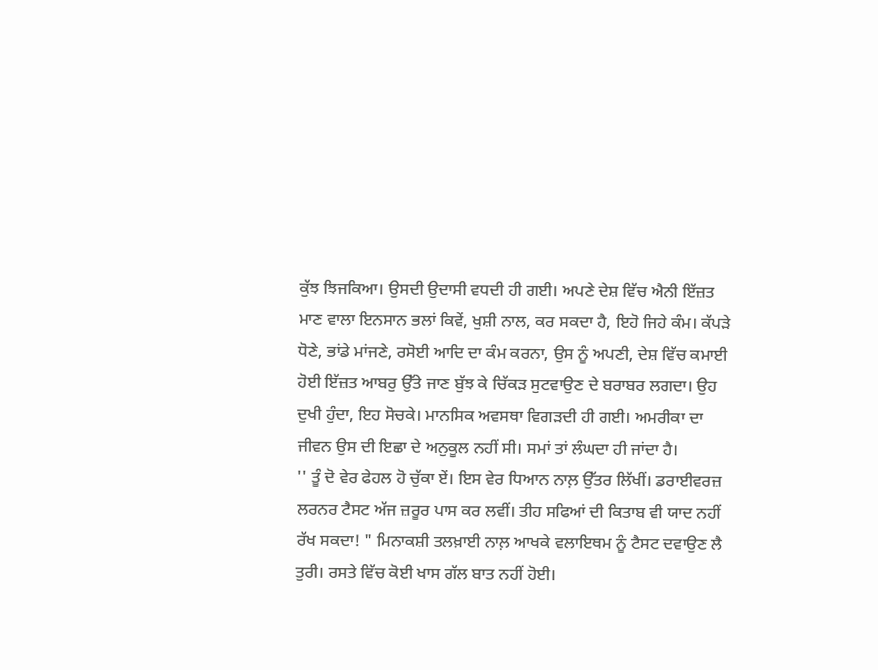ਕੁੱਝ ਝਿਜਕਿਆ। ਉਸਦੀ ਉਦਾਸੀ ਵਧਦੀ ਹੀ ਗਈ। ਅਪਣੇ ਦੇਸ਼ ਵਿੱਚ ਐਨੀ ਇੱਜ਼ਤ ਮਾਣ ਵਾਲਾ ਇਨਸਾਨ ਭਲਾਂ ਕਿਵੇਂ, ਖੁਸ਼ੀ ਨਾਲ, ਕਰ ਸਕਦਾ ਹੈ, ਇਹੋ ਜਿਹੇ ਕੰਮ। ਕੱਪੜੇ ਧੋਣੇ, ਭਾਂਡੇ ਮਾਂਜਣੇ, ਰਸੋਈ ਆਦਿ ਦਾ ਕੰਮ ਕਰਨਾ, ਉਸ ਨੂੰ ਅਪਣੀ, ਦੇਸ਼ ਵਿੱਚ ਕਮਾਈ ਹੋਈ ਇੱਜ਼ਤ ਆਬਰੁ ਉੱਤੇ ਜਾਣ ਬੁੱਝ ਕੇ ਚਿੱਕੜ ਸੁਟਵਾਉਣ ਦੇ ਬਰਾਬਰ ਲਗਦਾ। ਉਹ ਦੁਖੀ ਹੁੰਦਾ, ਇਹ ਸੋਚਕੇ। ਮਾਨਸਿਕ ਅਵਸਥਾ ਵਿਗੜਦੀ ਹੀ ਗਈ। ਅਮਰੀਕਾ ਦਾ ਜੀਵਨ ਉਸ ਦੀ ਇਛਾ ਦੇ ਅਨੁਕੂਲ ਨਹੀਂ ਸੀ। ਸਮਾਂ ਤਾਂ ਲੰਘਦਾ ਹੀ ਜਾਂਦਾ ਹੈ।
'' ਤੂੰ ਦੋ ਵੇਰ ਫੇਹਲ ਹੋ ਚੁੱਕਾ ਏਂ। ਇਸ ਵੇਰ ਧਿਆਨ ਨਾਲ਼ ਉੱਤਰ ਲਿੱਖੀਂ। ਡਰਾਈਵਰਜ਼ ਲਰਨਰ ਟੈਸਟ ਅੱਜ ਜ਼ਰੂਰ ਪਾਸ ਕਰ ਲਵੀਂ। ਤੀਹ ਸਫਿਆਂ ਦੀ ਕਿਤਾਬ ਵੀ ਯਾਦ ਨਹੀਂ ਰੱਖ ਸਕਦਾ! " ਮਿਨਾਕਸ਼ੀ ਤਲਖ਼ਾਈ ਨਾਲ਼ ਆਖਕੇ ਵਲਾਇਥਮ ਨੂੰ ਟੈਸਟ ਦਵਾਉਣ ਲੈ ਤੁਰੀ। ਰਸਤੇ ਵਿੱਚ ਕੋਈ ਖਾਸ ਗੱਲ ਬਾਤ ਨਹੀਂ ਹੋਈ।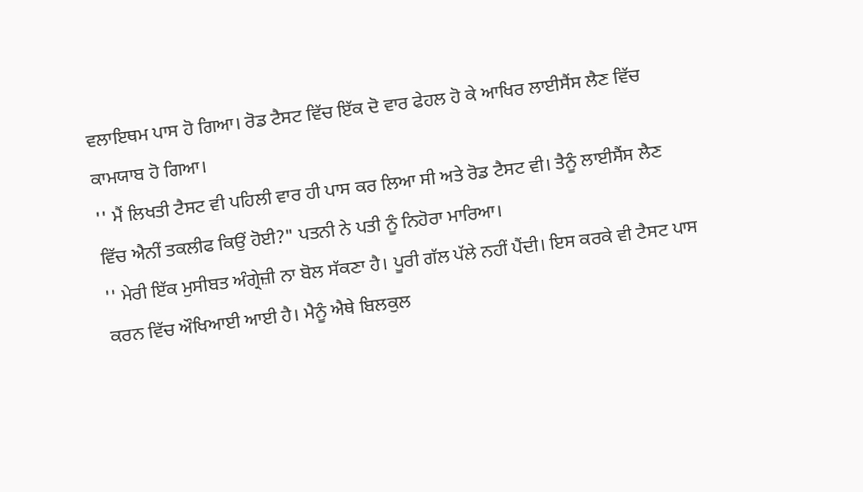ਵਲਾਇਥਮ ਪਾਸ ਹੋ ਗਿਆ। ਰੋਡ ਟੈਸਟ ਵਿੱਚ ਇੱਕ ਦੋ ਵਾਰ ਫੇਹਲ ਹੋ ਕੇ ਆਖਿਰ ਲਾਈਸੈਂਸ ਲੈਣ ਵਿੱਚ ਕਾਮਯਾਬ ਹੋ ਗਿਆ।
'' ਮੈਂ ਲਿਖਤੀ ਟੈਸਟ ਵੀ ਪਹਿਲੀ ਵਾਰ ਹੀ ਪਾਸ ਕਰ ਲਿਆ ਸੀ ਅਤੇ ਰੋਡ ਟੈਸਟ ਵੀ। ਤੈਨੂੰ ਲਾਈਸੈਂਸ ਲੈਣ ਵਿੱਚ ਐਨੀਂ ਤਕਲੀਫ ਕਿਉਂ ਹੋਈ?" ਪਤਨੀ ਨੇ ਪਤੀ ਨੂੰ ਨਿਹੋਰਾ ਮਾਰਿਆ।
'' ਮੇਰੀ ਇੱਕ ਮੁਸੀਬਤ ਅੰਗ੍ਰੇਜ਼ੀ ਨਾ ਬੋਲ ਸੱਕਣਾ ਹੈ। ਪੂਰੀ ਗੱਲ ਪੱਲੇ ਨਹੀਂ ਪੈਂਦੀ। ਇਸ ਕਰਕੇ ਵੀ ਟੈਸਟ ਪਾਸ ਕਰਨ ਵਿੱਚ ਔਖਿਆਈ ਆਈ ਹੈ। ਮੈਨੂੰ ਐਥੇ ਬਿਲਕੁਲ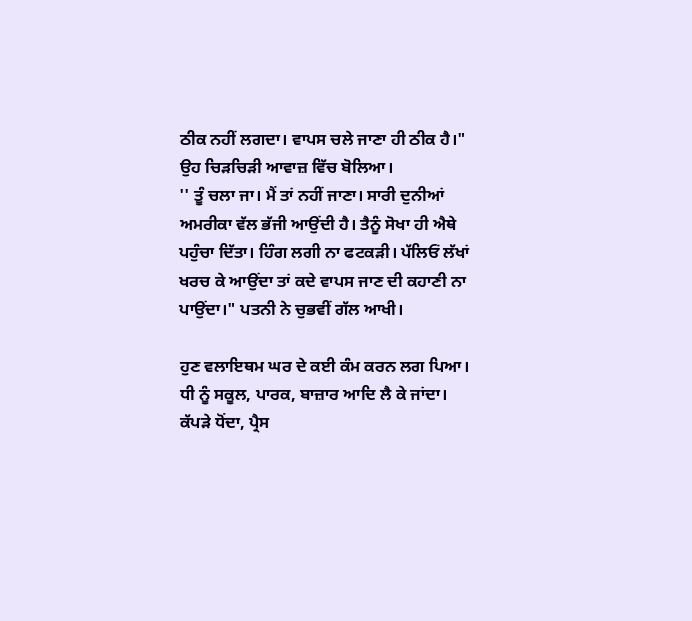ਠੀਕ ਨਹੀਂ ਲਗਦਾ। ਵਾਪਸ ਚਲੇ ਜਾਣਾ ਹੀ ਠੀਕ ਹੈ।" ਉਹ ਚਿੜਚਿੜੀ ਆਵਾਜ਼ ਵਿੱਚ ਬੋਲਿਆ।
'' ਤੂੰ ਚਲਾ ਜਾ। ਮੈਂ ਤਾਂ ਨਹੀਂ ਜਾਣਾ। ਸਾਰੀ ਦੁਨੀਆਂ ਅਮਰੀਕਾ ਵੱਲ ਭੱਜੀ ਆਉਂਦੀ ਹੈ। ਤੈਨੂੰ ਸੋਖਾ ਹੀ ਐਥੇ ਪਹੁੰਚਾ ਦਿੱਤਾ। ਹਿੰਗ ਲਗੀ ਨਾ ਫਟਕੜੀ। ਪੱਲਿਓਂ ਲੱਖਾਂ ਖਰਚ ਕੇ ਆਉਂਦਾ ਤਾਂ ਕਦੇ ਵਾਪਸ ਜਾਣ ਦੀ ਕਹਾਣੀ ਨਾ ਪਾਉਂਦਾ।" ਪਤਨੀ ਨੇ ਚੁਭਵੀਂ ਗੱਲ ਆਖੀ।

ਹੁਣ ਵਲਾਇਥਮ ਘਰ ਦੇ ਕਈ ਕੰਮ ਕਰਨ ਲਗ ਪਿਆ। ਧੀ ਨੂੰ ਸਕੂਲ, ਪਾਰਕ, ਬਾਜ਼ਾਰ ਆਦਿ ਲੈ ਕੇ ਜਾਂਦਾ। ਕੱਪੜੇ ਧੋਂਦਾ, ਪ੍ਰੈਸ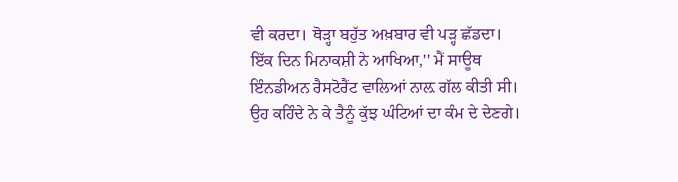ਵੀ ਕਰਦਾ। ਥੋੜ੍ਹਾ ਬਹੁੱਤ ਅਖ਼ਬਾਰ ਵੀ ਪੜ੍ਹ ਛੱਡਦਾ।
ਇੱਕ ਦਿਨ ਮਿਨਾਕਸ਼ੀ ਨੇ ਆਖਿਆ,'' ਮੈਂ ਸਾਊਥ ਇੰਨਡੀਅਨ ਰੈਸਟੋਰੈਂਟ ਵਾਲਿਆਂ ਨਾਲ਼ ਗੱਲ ਕੀਤੀ ਸੀ। ਉਹ ਕਹਿੰਦੇ ਨੇ ਕੇ ਤੈਨੂੰ ਕੁੱਝ ਘੰਟਿਆਂ ਦਾ ਕੰਮ ਦੇ ਦੇਣਗੇ।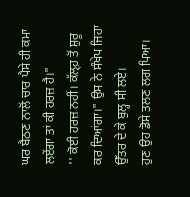ਘਰ ਬੈਠਣ ਨਾਲੋਂ ਚਾਰ ਪੈਸੇ ਹੀ ਕਮਾ ਲਏਂਗਾ ਤਾਂ ਕੀ ਹਰਜ਼ ਹੈ।"
'' ਕੋਈ ਹਰਜ਼ ਨਹੀਂ। ਕੱਲ੍ਹ਼ ਤੋਂ ਸ਼ੁਰੂ ਕਰ ਦਿਆਂਗਾ।" ਉਸ ਨੇ ਸੰਖੇਪ ਜਿਹਾ ਉੱਤਰ ਦੇ ਕੇ ਬੁਲ੍ਹ ਸੀ ਲਏ।
ਹੁਣ ਉਹ ਡੋਸੇ ਤਲਣ ਲਗ ਪਿਆ।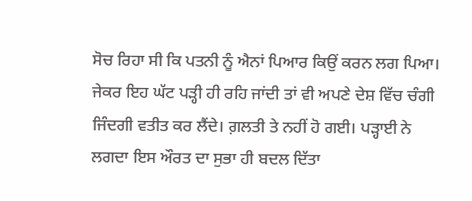ਸੋਚ ਰਿਹਾ ਸੀ ਕਿ ਪਤਨੀ ਨੂੰ ਐਨਾਂ ਪਿਆਰ ਕਿਉਂ ਕਰਨ ਲਗ ਪਿਆ। ਜੇਕਰ ਇਹ ਘੱਟ ਪੜ੍ਹੀ ਹੀ ਰਹਿ ਜਾਂਦੀ ਤਾਂ ਵੀ ਅਪਣੇ ਦੇਸ਼ ਵਿੱਚ ਚੰਗੀ ਜਿੰਦਗੀ ਵਤੀਤ ਕਰ ਲੈਂਦੇ। ਗ਼ਲਤੀ ਤੇ ਨਹੀਂ ਹੋ ਗਈ। ਪੜ੍ਹਾਈ ਨੇ ਲਗਦਾ ਇਸ ਔਰਤ ਦਾ ਸੁਭਾ ਹੀ ਬਦਲ ਦਿੱਤਾ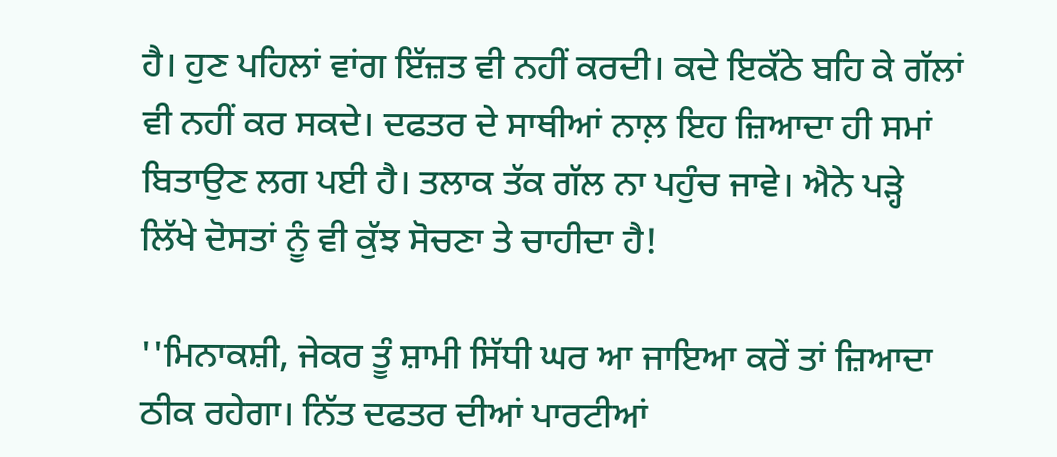ਹੈ। ਹੁਣ ਪਹਿਲਾਂ ਵਾਂਗ ਇੱਜ਼ਤ ਵੀ ਨਹੀਂ ਕਰਦੀ। ਕਦੇ ਇਕੱਠੇ ਬਹਿ ਕੇ ਗੱਲਾਂ ਵੀ ਨਹੀਂ ਕਰ ਸਕਦੇ। ਦਫਤਰ ਦੇ ਸਾਥੀਆਂ ਨਾਲ਼ ਇਹ ਜ਼ਿਆਦਾ ਹੀ ਸਮਾਂ ਬਿਤਾਉਣ ਲਗ ਪਈ ਹੈ। ਤਲਾਕ ਤੱਕ ਗੱਲ ਨਾ ਪਹੁੰਚ ਜਾਵੇ। ਐਨੇ ਪੜ੍ਹੇ ਲਿੱਖੇ ਦੋਸਤਾਂ ਨੂੰ ਵੀ ਕੁੱਝ ਸੋਚਣਾ ਤੇ ਚਾਹੀਦਾ ਹੈ!

''ਮਿਨਾਕਸ਼ੀ, ਜੇਕਰ ਤੂੰ ਸ਼ਾਮੀ ਸਿੱਧੀ ਘਰ ਆ ਜਾਇਆ ਕਰੇਂ ਤਾਂ ਜ਼ਿਆਦਾ ਠੀਕ ਰਹੇਗਾ। ਨਿੱਤ ਦਫਤਰ ਦੀਆਂ ਪਾਰਟੀਆਂ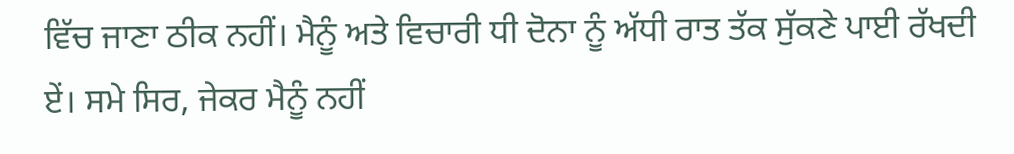ਵਿੱਚ ਜਾਣਾ ਠੀਕ ਨਹੀਂ। ਮੈਨੂੰ ਅਤੇ ਵਿਚਾਰੀ ਧੀ ਦੋਨਾ ਨੂੰ ਅੱਧੀ ਰਾਤ ਤੱਕ ਸੁੱਕਣੇ ਪਾਈ ਰੱਖਦੀ ਏਂ। ਸਮੇ ਸਿਰ, ਜੇਕਰ ਮੈਨੂੰ ਨਹੀਂ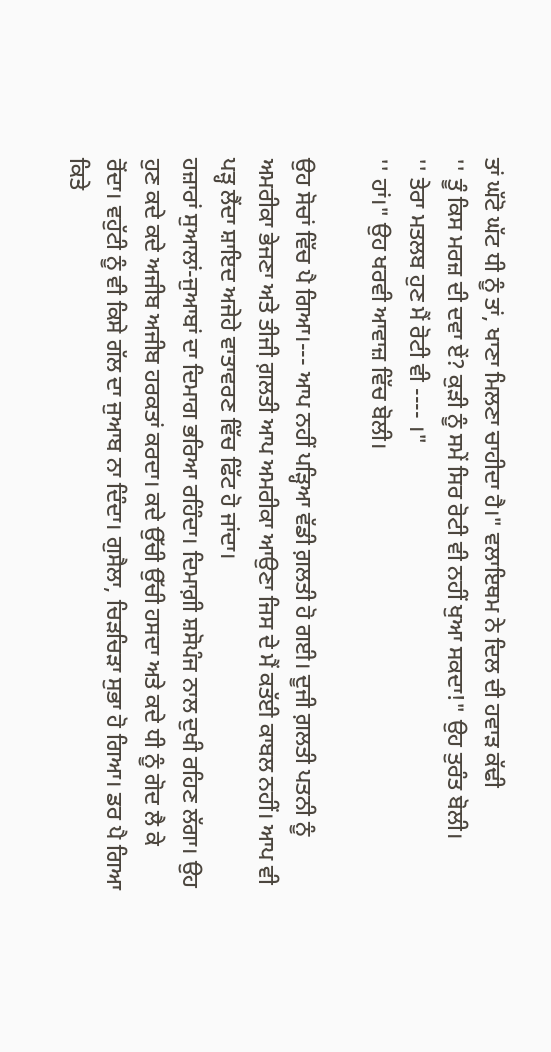ਤਾਂ ਘੱਟੋ ਘੱਟ ਧੀ ਨੂੰ ਤਾਂ, ਖਾਣਾ ਮਿਲਣਾ ਚਾਹੀਦਾ ਹੈ।" ਵਲਾਇਥਮ ਨੇ ਦਿਲ ਦੀ ਹਵਾੜ ਕੱਢੀ
'' ਤੂੰ ਕਿਸ ਮਰਜ਼ ਦੀ ਦਵਾ ਏਂ? ਕੁੜੀ ਨੂੰ ਸਮੇਂ ਸਿਰ ਰੋਟੀ ਵੀ ਨਹੀਂ ਖੁਆ ਸਕਦਾ!" ਉਹ ਤੁਰੰਤ ਬੋਲੀ।
'' ਤੇਰਾ ਮਤਲਬ ਹੁਣ ਮੈਂ ਰੋਟੀ ਵੀ ---- ।"
'' ਹਾਂ।" ਉਹ ਖਰਵੀ ਆਵਾਜ਼ ਵਿੱਚ ਬੋਲੀ।

ਉਹ ਸੋਚਾਂ ਵਿੱਚ ਪੈ ਗਿਆ।--- ਆਪ ਨਹੀਂ ਪੜ੍ਹਿਆ ਵੱਡੀ ਗ਼ਲਤੀ ਹੋ ਗਈ। ਦੂਜੀ ਗ਼ਲਤੀ ਪਤਨੀ ਨੂੰ ਅਮਰੀਕਾ ਭੇਜਣਾ ਅਤੇ ਤੀਜੀ ਗ਼ਲਤੀ ਆਪ ਅਮਰੀਕਾ ਆਉਣਾ ਜਿਸ ਦੇ ਮੈਂ ਕਤੱਈ ਕਾਬਲ ਨਹੀਂ। ਆਪ ਵੀ ਪੜ੍ਹ ਲੈਂਦਾ ਸ਼ਾਇਦ ਅਜੇਹੇ ਵਾਤਾਵਰਣ ਵਿੱਚ ਫਿੱਟ ਹੋ ਜਾਂਦਾ।
ਹਜ਼ਾਰਾਂ ਸੁਆਲਾਂ-ਜੁਆਬਾਂ ਦਾ ਦਿਮਾਗ ਭਰਿਆ ਰਹਿੰਦਾ। ਦਿਮਾਗ਼ੀ ਸ਼ਸੋਪੰਜ ਨਾਲ ਦੁਖੀ ਰਹਿਣ ਲੱਗਾ। ਉਹ ਹੁਣ ਕਦੇ ਕਦੇ ਅਜੀਬ ਅਜੀਬ ਹਰਕਤਾਂ ਕਰਦਾ। ਕਦੇ ਉੱਚੀ ਉੱਚੀ ਹਸਦਾ ਅਤੇ ਕਦੇ ਧੀ ਨੂੰ ਗੋਦ ਲੈ ਕੇ ਰੋਂਦਾ। ਵਹੁੱਟੀ ਨੂੰ ਵੀ ਕਿਸੇ ਗੱਲ ਦਾ ਜੁਆਬ ਨਾ ਦਿੰਦਾ। ਗੁਸੈਲਾ, ਚਿੜਚਿੜਾ ਸੁਭਾ ਹੋ ਗਿਆ। ਡਰ ਪੈ ਗਿਆ ਕਿਤੇ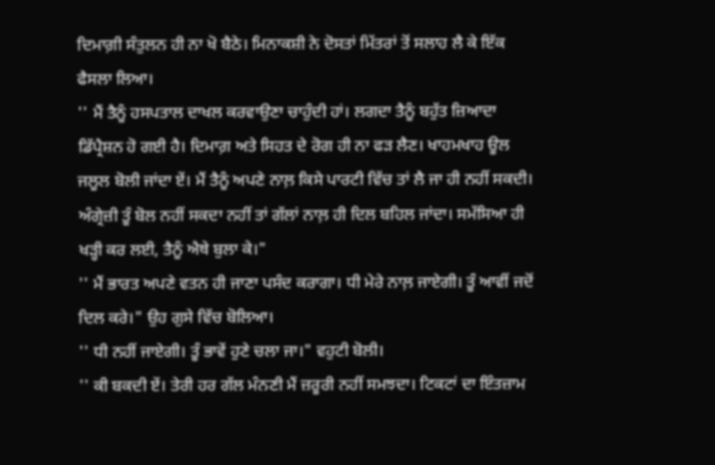ਦਿਮਾਗ਼ੀ ਸੰਤੁਲਨ ਹੀ ਨਾ ਖੋ ਬੈਠੇ। ਮਿਨਾਕਸ਼ੀ ਨੇ ਦੋਸਤਾਂ ਮਿੱਤਰਾਂ ਤੋਂ ਸਲਾਹ ਲੈ ਕੇ ਇੱਕ ਫੈਸਲਾ ਲਿਆ।
'' ਮੈਂ ਤੈਨੂੰ ਹਸਪਤਾਲ ਦਾਖਲ ਕਰਵਾਉਣਾ ਚਾਹੁੰਦੀ ਹਾਂ। ਲਗਦਾ ਤੈਨੂੰ ਬਹੁੱਤ ਜ਼ਿਆਦਾ ਡਿੱਪ੍ਰੈਸ਼ਨ ਹੋ ਗਈ ਹੈ। ਦਿਮਾਗ਼ ਅਤੇ ਸਿਹਤ ਦੇ ਰੋਗ ਹੀ ਨਾ ਫੜ ਲੈਣ। ਖਾਹਮਖਾਹ ਊਲ ਜਲੂਲ ਬੋਲੀ ਜਾਂਦਾ ਏਂ। ਮੈਂ ਤੈਨੂੰ ਅਪਣੇ ਨਾਲ਼ ਕਿਸੇ ਪਾਰਟੀ ਵਿੱਚ ਤਾਂ ਲੈ ਜਾ ਹੀ ਨਹੀਂ ਸਕਦੀ। ਅੰਗ੍ਰੇਜ਼ੀ ਤੂੰ ਬੋਲ ਨਹੀਂ ਸਕਦਾ ਨਹੀਂ ਤਾਂ ਗੱਲਾਂ ਨਾਲ਼ ਹੀ ਦਿਲ ਬਹਿਲ ਜਾਂਦਾ। ਸਮੱਸਿਆ ਹੀ ਖੜ੍ਹੀ ਕਰ ਲਈ, ਤੈਨੂੰ ਐਥੇ ਬੁਲਾ ਕੇ।"
'' ਮੈਂ ਭਾਰਤ ਅਪਣੇ ਵਤਨ ਹੀ ਜਾਣਾ ਪਸੰਦ ਕਰਾਗਾ। ਧੀ ਮੇਰੇ ਨਾਲ਼ ਜਾਏਗੀ। ਤੂੰ ਆਵੀਂ ਜਦੋਂ ਦਿਲ ਕਰੇ।" ਉਹ ਗੁਸੇ ਵਿੱਚ ਬੋਲਿਆ।
'' ਧੀ ਨਹੀਂ ਜਾਏਗੀ। ਤੂੰ ਭਾਵੇਂ ਹੁਣੇ ਚਲਾ ਜਾ।" ਵਹੁਟੀ ਬੋਲੀ।
'' ਕੀ ਬਕਦੀ ਏਂ। ਤੇਰੀ ਹਰ ਗੱਲ ਮੰਨਣੀ ਮੈਂ ਜ਼ਰੂਰੀ ਨਹੀਂ ਸਮਝਦਾ। ਟਿਕਟਾਂ ਦਾ ਇੰਤਜ਼ਾਮ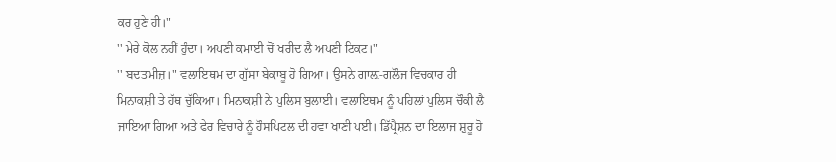ਕਰ ਹੁਣੇ ਹੀ।"
'' ਮੇਰੇ ਕੋਲ ਨਹੀਂ ਹੁੰਦਾ। ਅਪਣੀ ਕਮਾਈ ਚੋਂ ਖਰੀਦ ਲੈ ਅਪਣੀ ਟਿਕਟ।"
'' ਬਦਤਮੀਜ਼।" ਵਲਾਇਥਮ ਦਾ ਗੁੱਸਾ ਬੇਕਾਬੂ ਹੋ ਗਿਆ। ਉਸਨੇ ਗਾਲ਼-ਗਲੌਜ ਵਿਚਕਾਰ ਹੀ ਮਿਨਾਕਸ਼ੀ ਤੇ ਹੱਥ ਚੁੱਕਿਆ। ਮਿਨਾਕਸ਼ੀ ਨੇ ਪੁਲਿਸ ਬੁਲਾਈ। ਵਲਾਇਥਮ ਨੂੰ ਪਹਿਲਾਂ ਪੁਲਿਸ ਚੌਕੀ ਲੈ ਜਾਇਆ ਗਿਆ ਅਤੇ ਫੇਰ ਵਿਚਾਰੇ ਨੂੰ ਹੌਸਪਿਟਲ ਦੀ ਹਵਾ ਖਾਣੀ ਪਈ। ਡਿੱਪ੍ਰੈਸ਼ਨ ਦਾ ਇਲਾਜ ਸ਼ੁਰੂ ਹੋ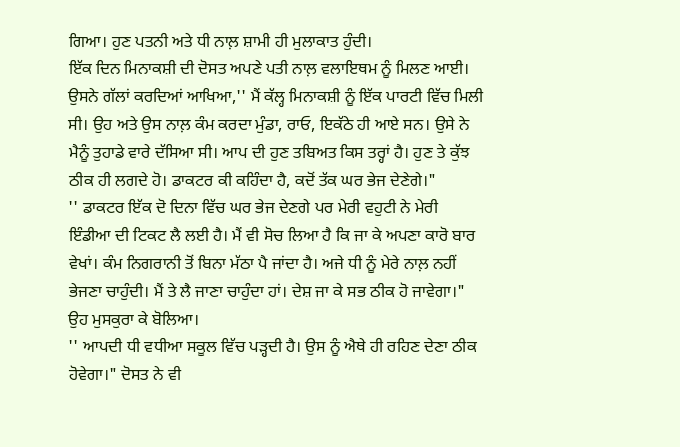ਗਿਆ। ਹੁਣ ਪਤਨੀ ਅਤੇ ਧੀ ਨਾਲ਼ ਸ਼ਾਮੀ ਹੀ ਮੁਲਾਕਾਤ ਹੁੰਦੀ।
ਇੱਕ ਦਿਨ ਮਿਨਾਕਸ਼ੀ ਦੀ ਦੋਸਤ ਅਪਣੇ ਪਤੀ ਨਾਲ਼ ਵਲਾਇਥਮ ਨੂੰ ਮਿਲਣ ਆਈ। ਉਸਨੇ ਗੱਲਾਂ ਕਰਦਿਆਂ ਆਖਿਆ,'' ਮੈਂ ਕੱਲ੍ਹ ਮਿਨਾਕਸ਼ੀ ਨੂੰ ਇੱਕ ਪਾਰਟੀ ਵਿੱਚ ਮਿਲੀ ਸੀ। ਉਹ ਅਤੇ ਉਸ ਨਾਲ਼ ਕੰਮ ਕਰਦਾ ਮੁੰਡਾ, ਰਾਓ, ਇਕੱਠੇ ਹੀ ਆਏ ਸਨ। ਉਸੇ ਨੇ ਮੈਨੂੰ ਤੁਹਾਡੇ ਵਾਰੇ ਦੱਸਿਆ ਸੀ। ਆਪ ਦੀ ਹੁਣ ਤਬਿਅਤ ਕਿਸ ਤਰ੍ਹਾਂ ਹੈ। ਹੁਣ ਤੇ ਕੁੱਝ ਠੀਕ ਹੀ ਲਗਦੇ ਹੋ। ਡਾਕਟਰ ਕੀ ਕਹਿੰਦਾ ਹੈ, ਕਦੋਂ ਤੱਕ ਘਰ ਭੇਜ ਦੇਣੇਗੇ।"
'' ਡਾਕਟਰ ਇੱਕ ਦੋ ਦਿਨਾ ਵਿੱਚ ਘਰ ਭੇਜ ਦੇਣਗੇ ਪਰ ਮੇਰੀ ਵਹੁਟੀ ਨੇ ਮੇਰੀ ਇੰਡੀਆ ਦੀ ਟਿਕਟ ਲੈ ਲਈ ਹੈ। ਮੈਂ ਵੀ ਸੋਚ ਲਿਆ ਹੈ ਕਿ ਜਾ ਕੇ ਅਪਣਾ ਕਾਰੋ ਬਾਰ ਵੇਖਾਂ। ਕੰਮ ਨਿਗਰਾਨੀ ਤੋਂ ਬਿਨਾ ਮੱਠਾ ਪੈ ਜਾਂਦਾ ਹੈ। ਅਜੇ ਧੀ ਨੂੰ ਮੇਰੇ ਨਾਲ਼ ਨਹੀਂ ਭੇਜਣਾ ਚਾਹੁੰਦੀ। ਮੈਂ ਤੇ ਲੈ ਜਾਣਾ ਚਾਹੁੰਦਾ ਹਾਂ। ਦੇਸ਼ ਜਾ ਕੇ ਸਭ ਠੀਕ ਹੋ ਜਾਵੇਗਾ।" ਉਹ ਮੁਸਕੁਰਾ ਕੇ ਬੋਲਿਆ।
'' ਆਪਦੀ ਧੀ ਵਧੀਆ ਸਕੂਲ ਵਿੱਚ ਪੜ੍ਹਦੀ ਹੈ। ਉਸ ਨੂੰ ਐਥੇ ਹੀ ਰਹਿਣ ਦੇਣਾ ਠੀਕ ਹੋਵੇਗਾ।" ਦੋਸਤ ਨੇ ਵੀ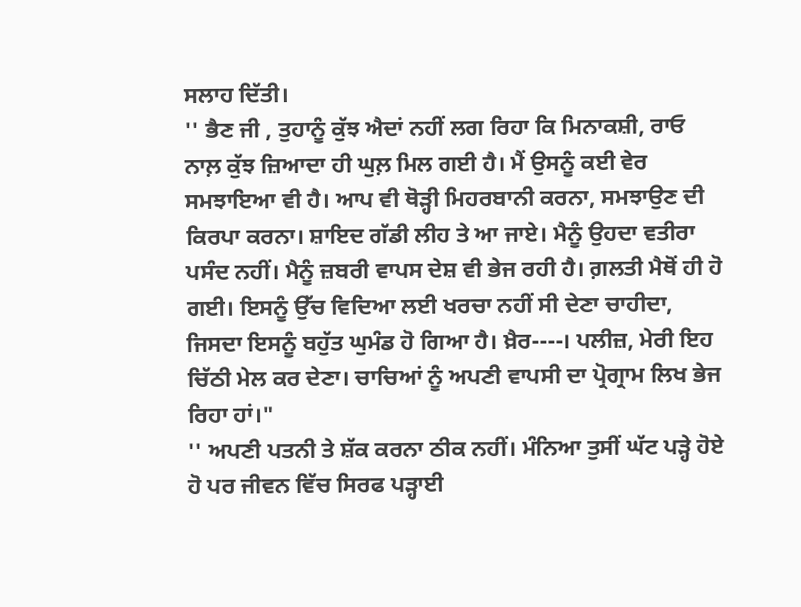ਸਲਾਹ ਦਿੱਤੀ।
'' ਭੈਣ ਜੀ , ਤੁਹਾਨੂੰ ਕੁੱਝ ਐਦਾਂ ਨਹੀਂ ਲਗ ਰਿਹਾ ਕਿ ਮਿਨਾਕਸ਼ੀ, ਰਾਓ ਨਾਲ਼ ਕੁੱਝ ਜ਼ਿਆਦਾ ਹੀ ਘੁਲ਼ ਮਿਲ ਗਈ ਹੈ। ਮੈਂ ਉਸਨੂੰ ਕਈ ਵੇਰ ਸਮਝਾਇਆ ਵੀ ਹੈ। ਆਪ ਵੀ ਥੋੜ੍ਹੀ ਮਿਹਰਬਾਨੀ ਕਰਨਾ, ਸਮਝਾਉਣ ਦੀ ਕਿਰਪਾ ਕਰਨਾ। ਸ਼ਾਇਦ ਗੱਡੀ ਲੀਹ ਤੇ ਆ ਜਾਏ। ਮੈਨੂੰ ਉਹਦਾ ਵਤੀਰਾ ਪਸੰਦ ਨਹੀਂ। ਮੈਨੂੰ ਜ਼ਬਰੀ ਵਾਪਸ ਦੇਸ਼ ਵੀ ਭੇਜ ਰਹੀ ਹੈ। ਗ਼ਲਤੀ ਮੈਥੋਂ ਹੀ ਹੋ ਗਈ। ਇਸਨੂੰ ਉੱਚ ਵਿਦਿਆ ਲਈ ਖਰਚਾ ਨਹੀਂ ਸੀ ਦੇਣਾ ਚਾਹੀਦਾ, ਜਿਸਦਾ ਇਸਨੂੰ ਬਹੁੱਤ ਘੁਮੰਡ ਹੋ ਗਿਆ ਹੈ। ਖ਼ੈਰ----। ਪਲੀਜ਼, ਮੇਰੀ ਇਹ ਚਿੱਠੀ ਮੇਲ ਕਰ ਦੇਣਾ। ਚਾਚਿਆਂ ਨੂੰ ਅਪਣੀ ਵਾਪਸੀ ਦਾ ਪ੍ਰੋਗ੍ਰਾਮ ਲਿਖ ਭੇਜ ਰਿਹਾ ਹਾਂ।"
'' ਅਪਣੀ ਪਤਨੀ ਤੇ ਸ਼ੱਕ ਕਰਨਾ ਠੀਕ ਨਹੀਂ। ਮੰਨਿਆ ਤੁਸੀਂ ਘੱਟ ਪੜ੍ਹੇ ਹੋਏ ਹੋ ਪਰ ਜੀਵਨ ਵਿੱਚ ਸਿਰਫ ਪੜ੍ਹਾਈ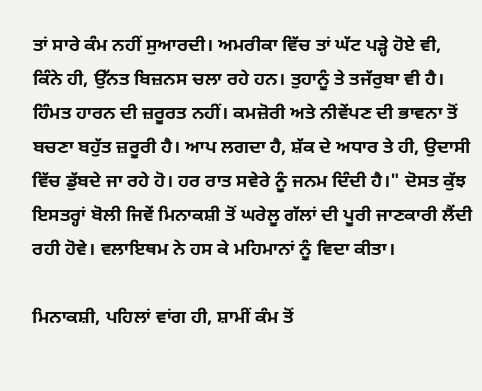ਤਾਂ ਸਾਰੇ ਕੰਮ ਨਹੀਂ ਸੁਆਰਦੀ। ਅਮਰੀਕਾ ਵਿੱਚ ਤਾਂ ਘੱਟ ਪੜ੍ਹੇ ਹੋਏ ਵੀ, ਕਿੰਨੇ ਹੀ, ਉੱਨਤ ਬਿਜ਼ਨਸ ਚਲਾ ਰਹੇ ਹਨ। ਤੁਹਾਨੂੰ ਤੇ ਤਜੱਰੁਬਾ ਵੀ ਹੈ। ਹਿੰਮਤ ਹਾਰਨ ਦੀ ਜ਼ਰੂਰਤ ਨਹੀਂ। ਕਮਜ਼ੋਰੀ ਅਤੇ ਨੀਵੇਂਪਣ ਦੀ ਭਾਵਨਾ ਤੋਂ ਬਚਣਾ ਬਹੁੱਤ ਜ਼ਰੂਰੀ ਹੈ। ਆਪ ਲਗਦਾ ਹੈ, ਸ਼ੱਕ ਦੇ ਅਧਾਰ ਤੇ ਹੀ, ਉਦਾਸੀ ਵਿੱਚ ਡੁੱਬਦੇ ਜਾ ਰਹੇ ਹੋ। ਹਰ ਰਾਤ ਸਵੇਰੇ ਨੂੰ ਜਨਮ ਦਿੰਦੀ ਹੈ।" ਦੋਸਤ ਕੁੱਝ ਇਸਤਰ੍ਹਾਂ ਬੋਲੀ ਜਿਵੇਂ ਮਿਨਾਕਸ਼ੀ ਤੋਂ ਘਰੇਲੂ ਗੱਲਾਂ ਦੀ ਪੂਰੀ ਜਾਣਕਾਰੀ ਲੈਂਦੀ ਰਹੀ ਹੋਵੇ। ਵਲਾਇਥਮ ਨੇ ਹਸ ਕੇ ਮਹਿਮਾਨਾਂ ਨੂੰ ਵਿਦਾ ਕੀਤਾ।

ਮਿਨਾਕਸ਼ੀ, ਪਹਿਲਾਂ ਵਾਂਗ ਹੀ, ਸ਼ਾਮੀਂ ਕੰਮ ਤੋਂ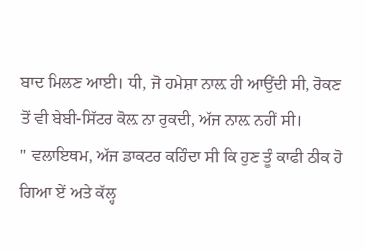ਬਾਦ ਮਿਲਣ ਆਈ। ਧੀ, ਜੋ ਹਮੇਸ਼ਾ ਨਾਲ਼ ਹੀ ਆਉਂਦੀ ਸੀ, ਰੋਕਣ ਤੋਂ ਵੀ ਬੇਬੀ-ਸਿੱਟਰ ਕੋਲ਼ ਨਾ ਰੁਕਦੀ, ਅੱਜ ਨਾਲ਼ ਨਹੀਂ ਸੀ।
'' ਵਲਾਇਥਮ, ਅੱਜ ਡਾਕਟਰ ਕਹਿੰਦਾ ਸੀ ਕਿ ਹੁਣ ਤੂੰ ਕਾਫੀ ਠੀਕ ਹੋ ਗਿਆ ਏਂ ਅਤੇ ਕੱਲ੍ਹ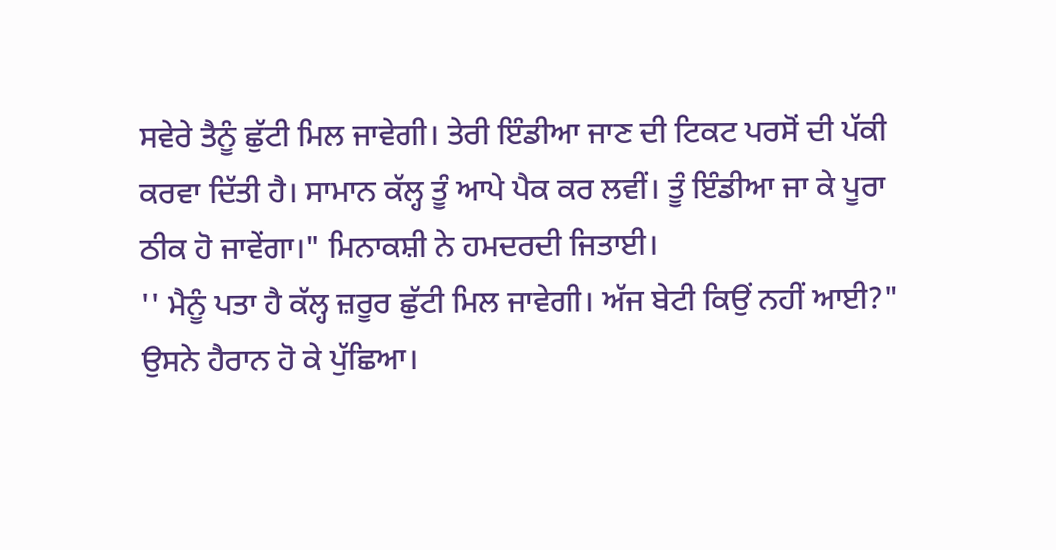ਸਵੇਰੇ ਤੈਨੂੰ ਛੁੱਟੀ ਮਿਲ ਜਾਵੇਗੀ। ਤੇਰੀ ਇੰਡੀਆ ਜਾਣ ਦੀ ਟਿਕਟ ਪਰਸੋਂ ਦੀ ਪੱਕੀ ਕਰਵਾ ਦਿੱਤੀ ਹੈ। ਸਾਮਾਨ ਕੱਲ੍ਹ ਤੂੰ ਆਪੇ ਪੈਕ ਕਰ ਲਵੀਂ। ਤੂੰ ਇੰਡੀਆ ਜਾ ਕੇ ਪੂਰਾ ਠੀਕ ਹੋ ਜਾਵੇਂਗਾ।" ਮਿਨਾਕਸ਼ੀ ਨੇ ਹਮਦਰਦੀ ਜਿਤਾਈ।
'' ਮੈਨੂੰ ਪਤਾ ਹੈ ਕੱਲ੍ਹ ਜ਼ਰੂਰ ਛੁੱਟੀ ਮਿਲ ਜਾਵੇਗੀ। ਅੱਜ ਬੇਟੀ ਕਿਉਂ ਨਹੀਂ ਆਈ?" ਉਸਨੇ ਹੈਰਾਨ ਹੋ ਕੇ ਪੁੱਛਿਆ।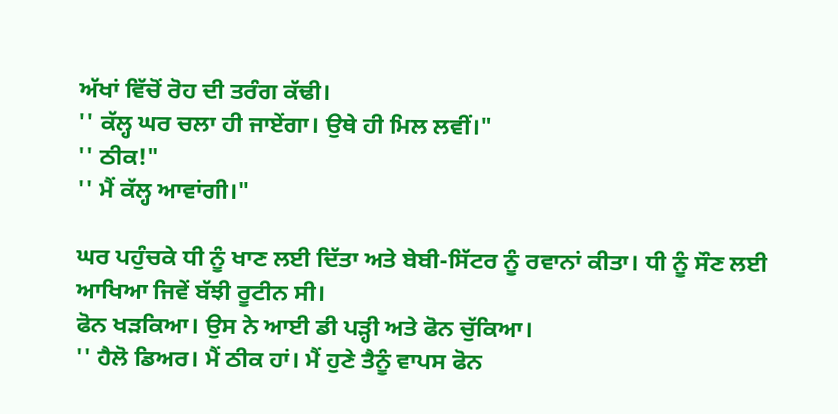ਅੱਖਾਂ ਵਿੱਚੋਂ ਰੋਹ ਦੀ ਤਰੰਗ ਕੱਢੀ।
'' ਕੱਲ੍ਹ ਘਰ ਚਲਾ ਹੀ ਜਾਏਂਗਾ। ਉਥੇ ਹੀ ਮਿਲ ਲਵੀਂ।"
'' ਠੀਕ!"
'' ਮੈਂ ਕੱਲ੍ਹ ਆਵਾਂਗੀ।"

ਘਰ ਪਹੁੰਚਕੇ ਧੀ ਨੂੰ ਖਾਣ ਲਈ ਦਿੱਤਾ ਅਤੇ ਬੇਬੀ-ਸਿੱਟਰ ਨੂੰ ਰਵਾਨਾਂ ਕੀਤਾ। ਧੀ ਨੂੰ ਸੌਣ ਲਈ ਆਖਿਆ ਜਿਵੇਂ ਬੱਝੀ ਰੂਟੀਨ ਸੀ।
ਫੋਨ ਖੜਕਿਆ। ਉਸ ਨੇ ਆਈ ਡੀ ਪੜ੍ਹੀ ਅਤੇ ਫੋਨ ਚੁੱਕਿਆ।
'' ਹੈਲੋ ਡਿਅਰ। ਮੈਂ ਠੀਕ ਹਾਂ। ਮੈਂ ਹੁਣੇ ਤੈਨੂੰ ਵਾਪਸ ਫੋਨ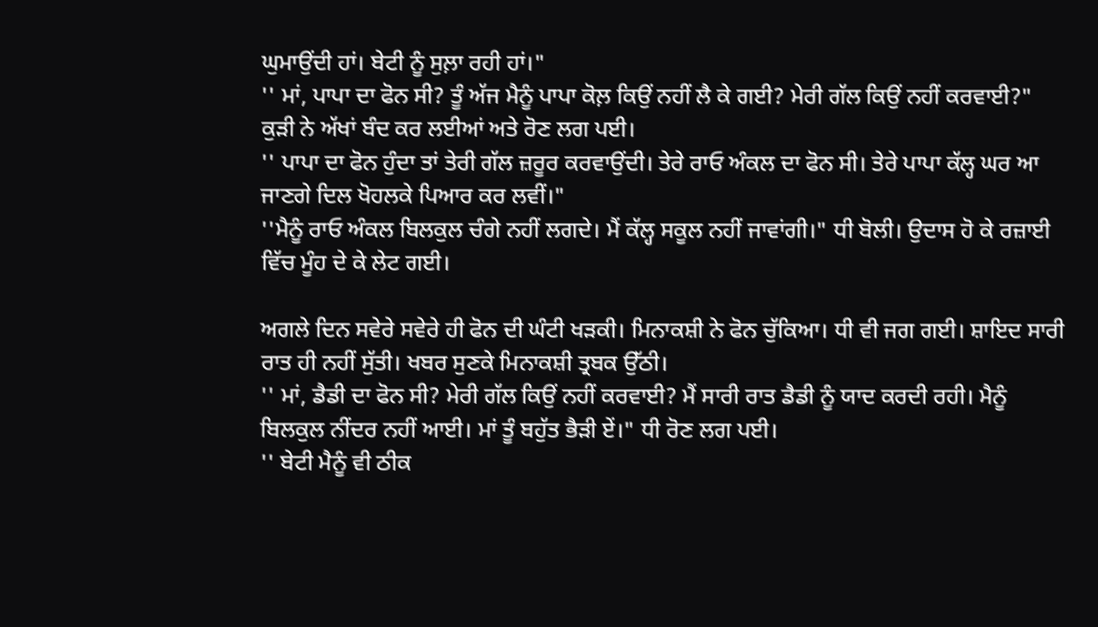ਘੁਮਾਉਂਦੀ ਹਾਂ। ਬੇਟੀ ਨੂੰ ਸੁਲ਼ਾ ਰਹੀ ਹਾਂ।"
'' ਮਾਂ, ਪਾਪਾ ਦਾ ਫੋਨ ਸੀ? ਤੂੰ ਅੱਜ ਮੈਨੂੰ ਪਾਪਾ ਕੋਲ਼ ਕਿਉਂ ਨਹੀਂ ਲੈ ਕੇ ਗਈ? ਮੇਰੀ ਗੱਲ ਕਿਉਂ ਨਹੀਂ ਕਰਵਾਈ?" ਕੁੜੀ ਨੇ ਅੱਖਾਂ ਬੰਦ ਕਰ ਲਈਆਂ ਅਤੇ ਰੋਣ ਲਗ ਪਈ।
'' ਪਾਪਾ ਦਾ ਫੋਨ ਹੁੰਦਾ ਤਾਂ ਤੇਰੀ ਗੱਲ ਜ਼ਰੂਰ ਕਰਵਾਉਂਦੀ। ਤੇਰੇ ਰਾਓ ਅੰਕਲ ਦਾ ਫੋਨ ਸੀ। ਤੇਰੇ ਪਾਪਾ ਕੱਲ੍ਹ ਘਰ ਆ ਜਾਣਗੇ ਦਿਲ ਖੋਹਲਕੇ ਪਿਆਰ ਕਰ ਲਵੀਂ।"
''ਮੈਨੂੰ ਰਾਓ ਅੰਕਲ ਬਿਲਕੁਲ ਚੰਗੇ ਨਹੀਂ ਲਗਦੇ। ਮੈਂ ਕੱਲ੍ਹ ਸਕੂਲ ਨਹੀਂ ਜਾਵਾਂਗੀ।" ਧੀ ਬੋਲੀ। ਉਦਾਸ ਹੋ ਕੇ ਰਜ਼ਾਈ ਵਿੱਚ ਮੂੰਹ ਦੇ ਕੇ ਲੇਟ ਗਈ।

ਅਗਲੇ ਦਿਨ ਸਵੇਰੇ ਸਵੇਰੇ ਹੀ ਫੋਨ ਦੀ ਘੰਟੀ ਖੜਕੀ। ਮਿਨਾਕਸ਼ੀ ਨੇ ਫੋਨ ਚੁੱਕਿਆ। ਧੀ ਵੀ ਜਗ ਗਈ। ਸ਼ਾਇਦ ਸਾਰੀ ਰਾਤ ਹੀ ਨਹੀਂ ਸੁੱਤੀ। ਖਬਰ ਸੁਣਕੇ ਮਿਨਾਕਸ਼ੀ ਤ੍ਰਬਕ ਉੱਠੀ।
'' ਮਾਂ, ਡੈਡੀ ਦਾ ਫੋਨ ਸੀ? ਮੇਰੀ ਗੱਲ ਕਿਉਂ ਨਹੀਂ ਕਰਵਾਈ? ਮੈਂ ਸਾਰੀ ਰਾਤ ਡੈਡੀ ਨੂੰ ਯਾਦ ਕਰਦੀ ਰਹੀ। ਮੈਨੂੰ ਬਿਲਕੁਲ ਨੀਂਦਰ ਨਹੀਂ ਆਈ। ਮਾਂ ਤੂੰ ਬਹੁੱਤ ਭੈੜੀ ਏਂ।" ਧੀ ਰੋਣ ਲਗ ਪਈ।
'' ਬੇਟੀ ਮੈਨੂੰ ਵੀ ਠੀਕ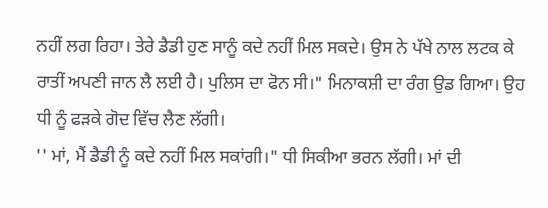ਨਹੀਂ ਲਗ ਰਿਹਾ। ਤੇਰੇ ਡੈਡੀ ਹੁਣ ਸਾਨੂੰ ਕਦੇ ਨਹੀਂ ਮਿਲ ਸਕਦੇ। ਉਸ ਨੇ ਪੱਖੇ ਨਾਲ ਲਟਕ ਕੇ ਰਾਤੀਂ ਅਪਣੀ ਜਾਨ ਲੈ ਲਈ ਹੈ। ਪੁਲਿਸ ਦਾ ਫੋਨ ਸੀ।" ਮਿਨਾਕਸ਼ੀ ਦਾ ਰੰਗ ਉਡ ਗਿਆ। ਉਹ ਧੀ ਨੂੰ ਫੜਕੇ ਗੋਦ ਵਿੱਚ ਲੈਣ ਲੱਗੀ।
'' ਮਾਂ, ਮੈਂ ਡੈਡੀ ਨੂੰ ਕਦੇ ਨਹੀਂ ਮਿਲ ਸਕਾਂਗੀ।" ਧੀ ਸਿਕੀਆ ਭਰਨ ਲੱਗੀ। ਮਾਂ ਦੀ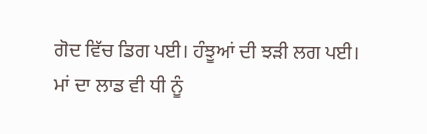ਗੋਦ ਵਿੱਚ ਡਿਗ ਪਈ। ਹੰਝੂਆਂ ਦੀ ਝੜੀ ਲਗ ਪਈ।
ਮਾਂ ਦਾ ਲਾਡ ਵੀ ਧੀ ਨੂੰ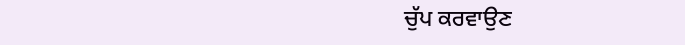ਚੁੱਪ ਕਰਵਾਉਣ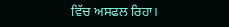ਵਿੱਚ ਅਸਫਲ ਰਿਹਾ।